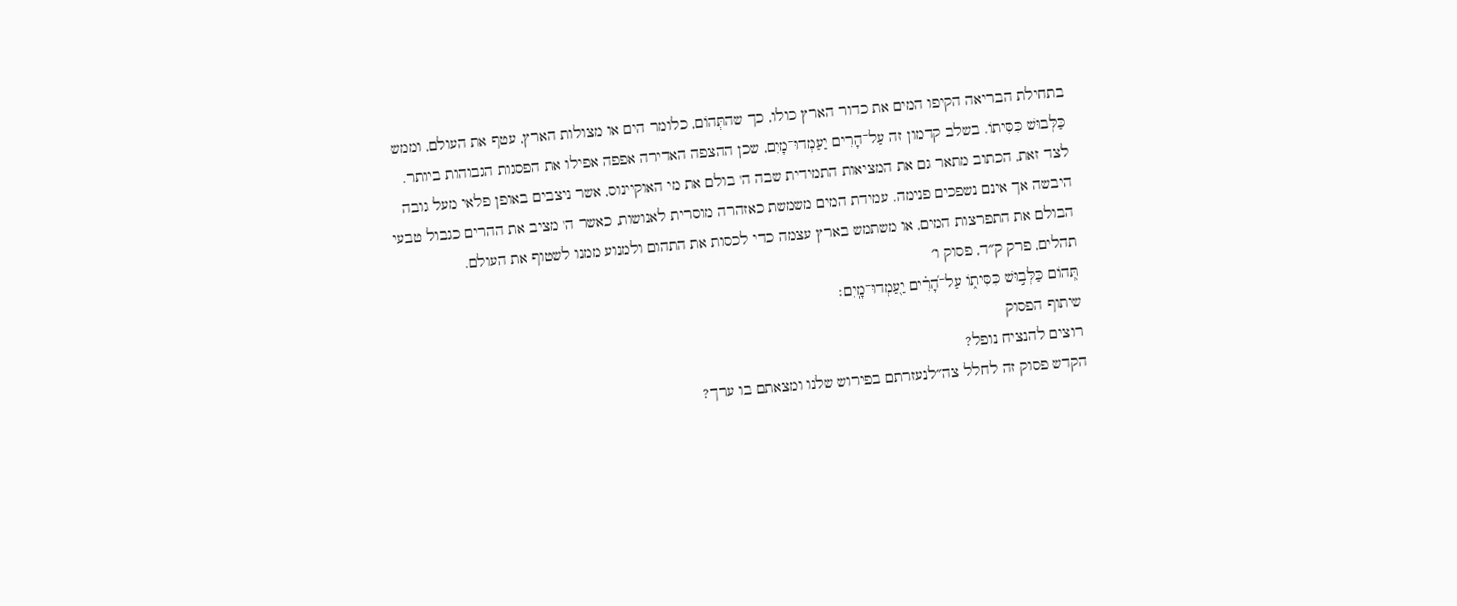בתחילת הבריאה הקיפו המים את כדור הארץ כולו, כך שהתְּהוֹם, כלומר הים או מצולות הארץ, עטף את העולם, וממש כַּלְּבוּשׁ כִּסִּיתוֹ. בשלב קדמון זה עַל־הָרִים יַעַמְדוּ־מָיִם, שכן ההצפה האדירה אפפה אפילו את הפסגות הגבוהות ביותר. לצד זאת, הכתוב מתאר גם את המציאות התמידית שבה ה' בולם את מי האוקיינוס, אשר ניצבים באופן פלאי מעל גובה היבשה אך אינם נשפכים פנימה. עמידת המים משמשת כאזהרה מוסרית לאנושות, כאשר ה' מציב את ההרים כגבול טבעי הבולם את התפרצות המים, או משתמש בארץ עצמה כדי לכסות את התהום ולמנוע ממנו לשטוף את העולם.
תהלים, פרק ק״ד, פסוק ו׳
תְּ֭הוֹם כַּלְּב֣וּשׁ כִּסִּית֑וֹ עַל־הָ֝רִ֗ים יַ֖עַמְדוּ־מָֽיִם׃
שיתוף הפסוק
רוצים להנציח נופל?
הקדש פסוק זה לחלל צה״לנעזרתם בפירוש שלנו ומצאתם בו ערך?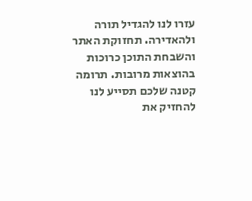עזרו לנו להגדיל תורה ולהאדירה. תחזוקת האתר והשבחת התוכן כרוכות בהוצאות מרובות. תרומה קטנה שלכם תסייע לנו להחזיק את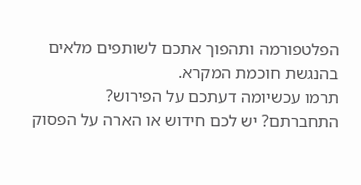הפלטפורמה ותהפוך אתכם לשותפים מלאים בהנגשת חוכמת המקרא.
תרמו עכשיומה דעתכם על הפירוש?
התחברתם? יש לכם חידוש או הארה על הפסוק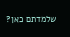שלמדתם כאן?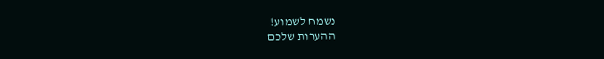נשמח לשמוע!
ההערות שלכם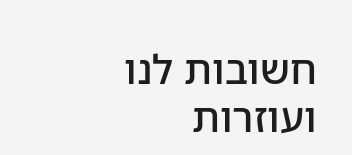חשובות לנו ועוזרות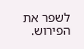לשפר את הפירוש.